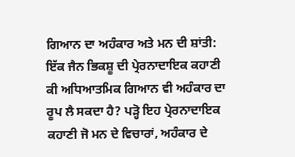ਗਿਆਨ ਦਾ ਅਹੰਕਾਰ ਅਤੇ ਮਨ ਦੀ ਸ਼ਾਂਤੀ: ਇੱਕ ਜੈਨ ਭਿਕਸ਼ੂ ਦੀ ਪ੍ਰੇਰਨਾਦਾਇਕ ਕਹਾਣੀ
ਕੀ ਅਧਿਆਤਮਿਕ ਗਿਆਨ ਵੀ ਅਹੰਕਾਰ ਦਾ ਰੂਪ ਲੈ ਸਕਦਾ ਹੈ? ਪੜ੍ਹੋ ਇਹ ਪ੍ਰੇਰਨਾਦਾਇਕ ਕਹਾਣੀ ਜੋ ਮਨ ਦੇ ਵਿਚਾਰਾਂ, ਅਹੰਕਾਰ ਦੇ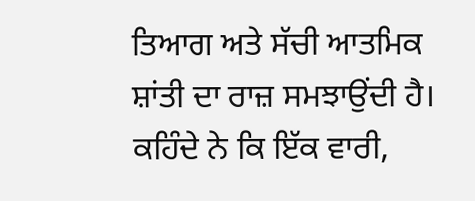ਤਿਆਗ ਅਤੇ ਸੱਚੀ ਆਤਮਿਕ ਸ਼ਾਂਤੀ ਦਾ ਰਾਜ਼ ਸਮਝਾਉਂਦੀ ਹੈ।
ਕਹਿੰਦੇ ਨੇ ਕਿ ਇੱਕ ਵਾਰੀ,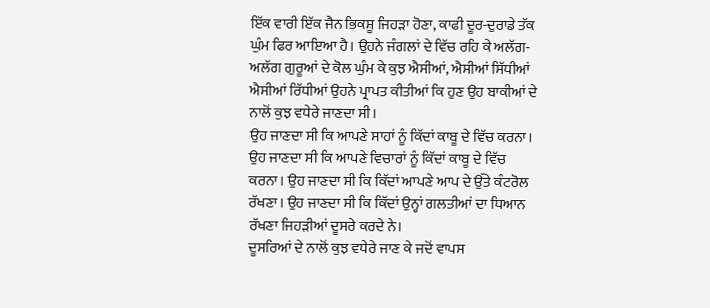ਇੱਕ ਵਾਰੀ ਇੱਕ ਜੈਨ ਭਿਕਸ਼ੂ ਜਿਹੜਾ ਹੋਣਾ, ਕਾਫੀ ਦੂਰ-ਦੁਰਾਡੇ ਤੱਕ ਘੁੰਮ ਫਿਰ ਆਇਆ ਹੈ। ਉਹਨੇ ਜੰਗਲਾਂ ਦੇ ਵਿੱਚ ਰਹਿ ਕੇ ਅਲੱਗ-ਅਲੱਗ ਗੁਰੂਆਂ ਦੇ ਕੋਲ ਘੁੰਮ ਕੇ ਕੁਝ ਐਸੀਆਂ, ਐਸੀਆਂ ਸਿੱਧੀਆਂ ਐਸੀਆਂ ਰਿੱਧੀਆਂ ਉਹਨੇ ਪ੍ਰਾਪਤ ਕੀਤੀਆਂ ਕਿ ਹੁਣ ਉਹ ਬਾਕੀਆਂ ਦੇ ਨਾਲੋਂ ਕੁਝ ਵਧੇਰੇ ਜਾਣਦਾ ਸੀ।
ਉਹ ਜਾਣਦਾ ਸੀ ਕਿ ਆਪਣੇ ਸਾਹਾਂ ਨੂੰ ਕਿੱਦਾਂ ਕਾਬੂ ਦੇ ਵਿੱਚ ਕਰਨਾ। ਉਹ ਜਾਣਦਾ ਸੀ ਕਿ ਆਪਣੇ ਵਿਚਾਰਾਂ ਨੂੰ ਕਿੱਦਾਂ ਕਾਬੂ ਦੇ ਵਿੱਚ ਕਰਨਾ। ਉਹ ਜਾਣਦਾ ਸੀ ਕਿ ਕਿੱਦਾਂ ਆਪਣੇ ਆਪ ਦੇ ਉੱਤੇ ਕੰਟਰੋਲ ਰੱਖਣਾ। ਉਹ ਜਾਣਦਾ ਸੀ ਕਿ ਕਿੱਦਾਂ ਉਨ੍ਹਾਂ ਗਲਤੀਆਂ ਦਾ ਧਿਆਨ ਰੱਖਣਾ ਜਿਹੜੀਆਂ ਦੂਸਰੇ ਕਰਦੇ ਨੇ।
ਦੂਸਰਿਆਂ ਦੇ ਨਾਲੋਂ ਕੁਝ ਵਧੇਰੇ ਜਾਣ ਕੇ ਜਦੋਂ ਵਾਪਸ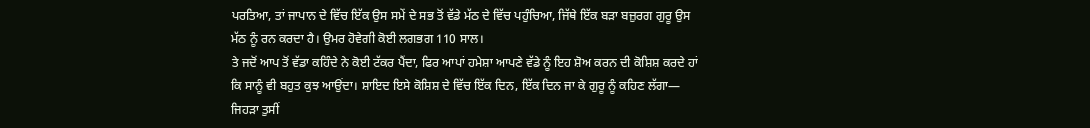ਪਰਤਿਆ, ਤਾਂ ਜਾਪਾਨ ਦੇ ਵਿੱਚ ਇੱਕ ਉਸ ਸਮੇਂ ਦੇ ਸਭ ਤੋਂ ਵੱਡੇ ਮੱਠ ਦੇ ਵਿੱਚ ਪਹੁੰਚਿਆ, ਜਿੱਥੇ ਇੱਕ ਬੜਾ ਬਜ਼ੁਰਗ ਗੁਰੂ ਉਸ ਮੱਠ ਨੂੰ ਰਨ ਕਰਦਾ ਹੈ। ਉਮਰ ਹੋਵੇਗੀ ਕੋਈ ਲਗਭਗ 110 ਸਾਲ।
ਤੇ ਜਦੋਂ ਆਪ ਤੋਂ ਵੱਡਾ ਕਹਿੰਦੇ ਨੇ ਕੋਈ ਟੱਕਰ ਪੈਂਦਾ, ਫਿਰ ਆਪਾਂ ਹਮੇਸ਼ਾ ਆਪਣੇ ਵੱਡੇ ਨੂੰ ਇਹ ਸ਼ੋਅ ਕਰਨ ਦੀ ਕੋਸ਼ਿਸ਼ ਕਰਦੇ ਹਾਂ ਕਿ ਸਾਨੂੰ ਵੀ ਬਹੁਤ ਕੁਝ ਆਉਂਦਾ। ਸ਼ਾਇਦ ਇਸੇ ਕੋਸ਼ਿਸ਼ ਦੇ ਵਿੱਚ ਇੱਕ ਦਿਨ, ਇੱਕ ਦਿਨ ਜਾ ਕੇ ਗੁਰੂ ਨੂੰ ਕਹਿਣ ਲੱਗਾ— ਜਿਹੜਾ ਤੁਸੀਂ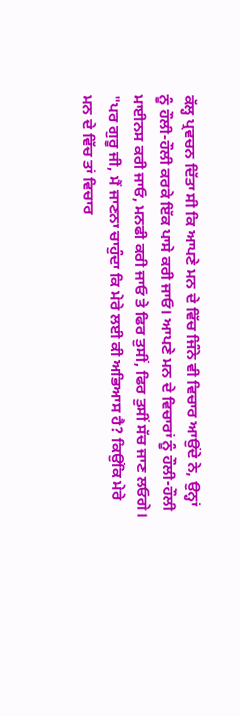ਕੱਲ੍ਹ ਪ੍ਰਵਚਨ ਦਿੱਤਾ ਸੀ ਕਿ ਆਪਣੇ ਮਨ ਦੇ ਵਿੱਚ ਜਿੰਨੇ ਵੀ ਵਿਚਾਰ ਆਉਂਦੇ ਨੇ, ਉਨ੍ਹਾਂ ਨੂੰ ਹੌਲੀ-ਹੌਲੀ ਕਰਕੇ ਇੱਕ ਪਾਸੇ ਕਰੀ ਜਾਓ। ਆਪਣੇ ਮਨ ਦੇ ਵਿਚਾਰਾਂ ਨੂੰ ਹੌਲੀ-ਹੌਲੀ ਮਾਈਨਸ ਕਰੀ ਜਾਓ, ਮਨਫੀ ਕਰੀ ਜਾਓ ਤੇ ਫਿਰ ਤੁਸੀਂ, ਫਿਰ ਤੁਸੀਂ ਸੱਚ ਜਾਣ ਲਓਗੇ।
"ਪਰ ਗੁਰੂ ਜੀ, ਮੈਂ ਜਾਣਨਾ ਚਾਹੁੰਦਾ ਕਿ ਮੇਰੇ ਲਈ ਕੀ ਅਭਿਆਸ ਹੈ? ਕਿਉਂਕਿ ਮੇਰੇ ਮਨ ਦੇ ਵਿੱਚ ਤਾਂ ਵਿਚਾਰ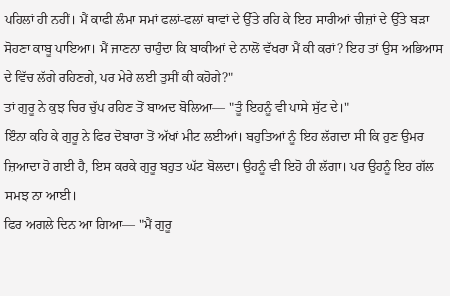ਪਹਿਲਾਂ ਹੀ ਨਹੀਂ। ਮੈਂ ਕਾਫੀ ਲੰਮਾ ਸਮਾਂ ਫਲਾਂ-ਫਲਾਂ ਥਾਵਾਂ ਦੇ ਉੱਤੇ ਰਹਿ ਕੇ ਇਹ ਸਾਰੀਆਂ ਚੀਜ਼ਾਂ ਦੇ ਉੱਤੇ ਬੜਾ ਸੋਹਣਾ ਕਾਬੂ ਪਾਇਆ। ਮੈਂ ਜਾਣਨਾ ਚਾਹੁੰਦਾ ਕਿ ਬਾਕੀਆਂ ਦੇ ਨਾਲੋਂ ਵੱਖਰਾ ਮੈਂ ਕੀ ਕਰਾਂ? ਇਹ ਤਾਂ ਉਸ ਅਭਿਆਸ ਦੇ ਵਿੱਚ ਲੱਗੇ ਰਹਿਣਗੇ, ਪਰ ਮੇਰੇ ਲਈ ਤੁਸੀਂ ਕੀ ਕਹੋਗੇ?"
ਤਾਂ ਗੁਰੂ ਨੇ ਕੁਝ ਚਿਰ ਚੁੱਪ ਰਹਿਣ ਤੋਂ ਬਾਅਦ ਬੋਲਿਆ— "ਤੂੰ ਇਹਨੂੰ ਵੀ ਪਾਸੇ ਸੁੱਟ ਦੇ।"
ਇੰਨਾ ਕਹਿ ਕੇ ਗੁਰੂ ਨੇ ਫਿਰ ਦੋਬਾਰਾ ਤੋਂ ਅੱਖਾਂ ਮੀਟ ਲਈਆਂ। ਬਹੁਤਿਆਂ ਨੂੰ ਇਹ ਲੱਗਦਾ ਸੀ ਕਿ ਹੁਣ ਉਮਰ ਜ਼ਿਆਦਾ ਹੋ ਗਈ ਹੈ, ਇਸ ਕਰਕੇ ਗੁਰੂ ਬਹੁਤ ਘੱਟ ਬੋਲਦਾ। ਉਹਨੂੰ ਵੀ ਇਹੋ ਹੀ ਲੱਗਾ। ਪਰ ਉਹਨੂੰ ਇਹ ਗੱਲ ਸਮਝ ਨਾ ਆਈ।
ਫਿਰ ਅਗਲੇ ਦਿਨ ਆ ਗਿਆ— "ਮੈਂ ਗੁਰੂ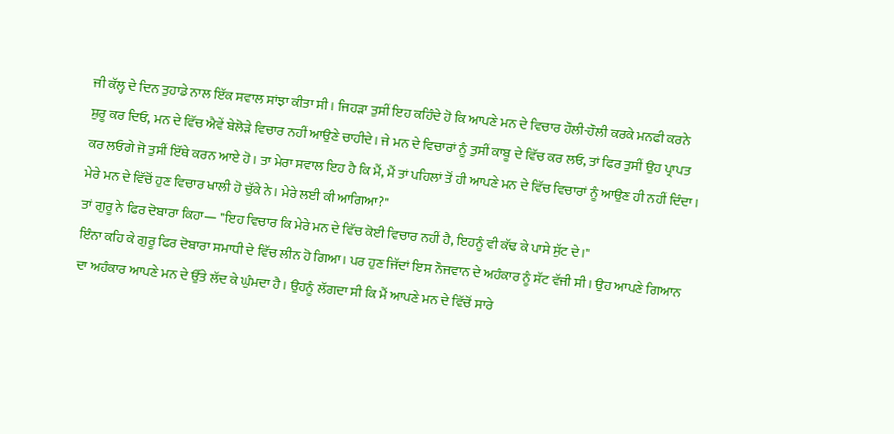ਜੀ ਕੱਲ੍ਹ ਦੇ ਦਿਨ ਤੁਹਾਡੇ ਨਾਲ ਇੱਕ ਸਵਾਲ ਸਾਂਝਾ ਕੀਤਾ ਸੀ। ਜਿਹੜਾ ਤੁਸੀਂ ਇਹ ਕਹਿੰਦੇ ਹੋ ਕਿ ਆਪਣੇ ਮਨ ਦੇ ਵਿਚਾਰ ਹੌਲੀ-ਹੌਲੀ ਕਰਕੇ ਮਨਫੀ ਕਰਨੇ ਸ਼ੁਰੂ ਕਰ ਦਿਓ, ਮਨ ਦੇ ਵਿੱਚ ਐਵੇਂ ਬੇਲੋੜੇ ਵਿਚਾਰ ਨਹੀਂ ਆਉਣੇ ਚਾਹੀਦੇ। ਜੇ ਮਨ ਦੇ ਵਿਚਾਰਾਂ ਨੂੰ ਤੁਸੀਂ ਕਾਬੂ ਦੇ ਵਿੱਚ ਕਰ ਲਓ, ਤਾਂ ਫਿਰ ਤੁਸੀਂ ਉਹ ਪ੍ਰਾਪਤ ਕਰ ਲਓਗੇ ਜੋ ਤੁਸੀਂ ਇੱਥੇ ਕਰਨ ਆਏ ਹੋ। ਤਾ ਮੇਰਾ ਸਵਾਲ ਇਹ ਹੈ ਕਿ ਮੈਂ, ਮੈਂ ਤਾਂ ਪਹਿਲਾਂ ਤੋਂ ਹੀ ਆਪਣੇ ਮਨ ਦੇ ਵਿੱਚ ਵਿਚਾਰਾਂ ਨੂੰ ਆਉਣ ਹੀ ਨਹੀਂ ਦਿੰਦਾ। ਮੇਰੇ ਮਨ ਦੇ ਵਿੱਚੋਂ ਹੁਣ ਵਿਚਾਰ ਖਾਲੀ ਹੋ ਚੁੱਕੇ ਨੇ। ਮੇਰੇ ਲਈ ਕੀ ਆਗਿਆ?"
ਤਾਂ ਗੁਰੂ ਨੇ ਫਿਰ ਦੋਬਾਰਾ ਕਿਹਾ— "ਇਹ ਵਿਚਾਰ ਕਿ ਮੇਰੇ ਮਨ ਦੇ ਵਿੱਚ ਕੋਈ ਵਿਚਾਰ ਨਹੀਂ ਹੈ, ਇਹਨੂੰ ਵੀ ਕੱਢ ਕੇ ਪਾਸੇ ਸੁੱਟ ਦੇ।"
ਇੰਨਾ ਕਹਿ ਕੇ ਗੁਰੂ ਫਿਰ ਦੋਬਾਰਾ ਸਮਾਧੀ ਦੇ ਵਿੱਚ ਲੀਨ ਹੋ ਗਿਆ। ਪਰ ਹੁਣ ਜਿੱਦਾਂ ਇਸ ਨੌਜਵਾਨ ਦੇ ਅਹੰਕਾਰ ਨੂੰ ਸੱਟ ਵੱਜੀ ਸੀ। ਉਹ ਆਪਣੇ ਗਿਆਨ ਦਾ ਅਹੰਕਾਰ ਆਪਣੇ ਮਨ ਦੇ ਉੱਤੇ ਲੱਦ ਕੇ ਘੁੰਮਦਾ ਹੈ। ਉਹਨੂੰ ਲੱਗਦਾ ਸੀ ਕਿ ਮੈਂ ਆਪਣੇ ਮਨ ਦੇ ਵਿੱਚੋਂ ਸਾਰੇ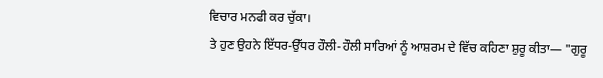ਵਿਚਾਰ ਮਨਫੀ ਕਰ ਚੁੱਕਾ।
ਤੇ ਹੁਣ ਉਹਨੇ ਇੱਧਰ-ਉੱਧਰ ਹੌਲੀ-ਹੌਲੀ ਸਾਰਿਆਂ ਨੂੰ ਆਸ਼ਰਮ ਦੇ ਵਿੱਚ ਕਹਿਣਾ ਸ਼ੁਰੂ ਕੀਤਾ— "ਗੁਰੂ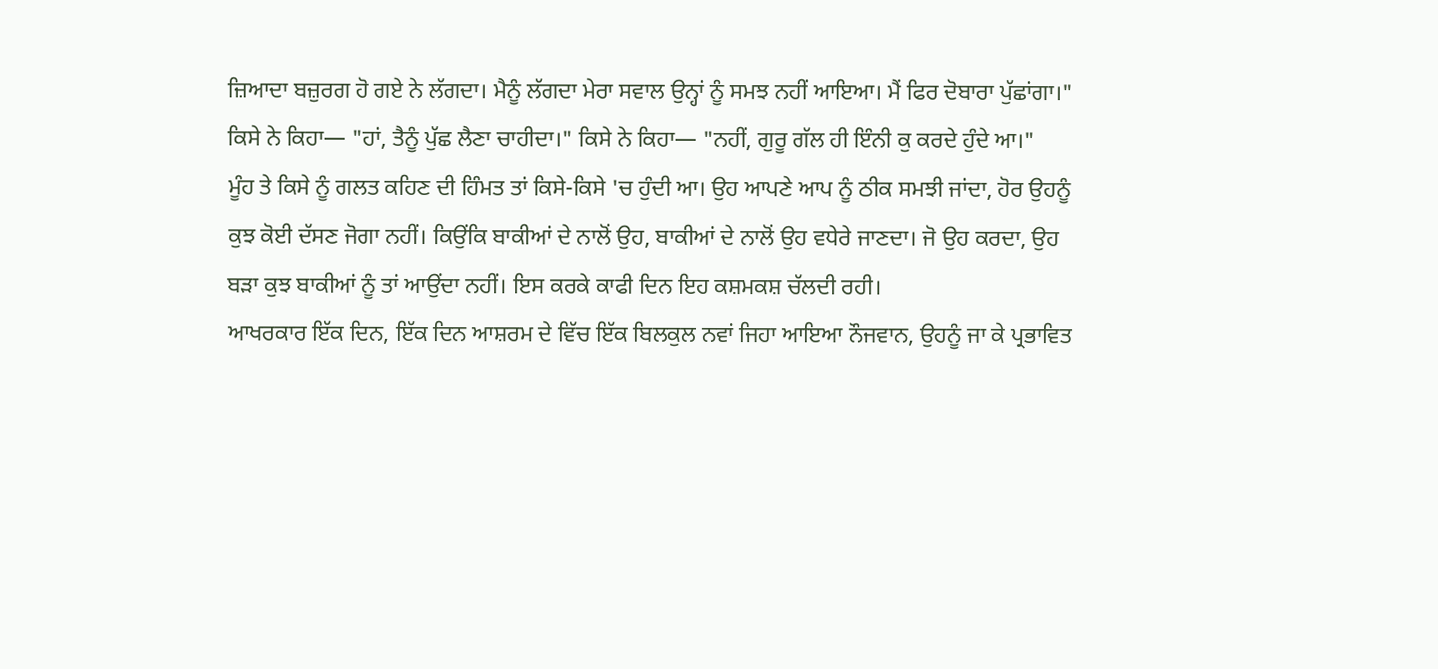ਜ਼ਿਆਦਾ ਬਜ਼ੁਰਗ ਹੋ ਗਏ ਨੇ ਲੱਗਦਾ। ਮੈਨੂੰ ਲੱਗਦਾ ਮੇਰਾ ਸਵਾਲ ਉਨ੍ਹਾਂ ਨੂੰ ਸਮਝ ਨਹੀਂ ਆਇਆ। ਮੈਂ ਫਿਰ ਦੋਬਾਰਾ ਪੁੱਛਾਂਗਾ।"
ਕਿਸੇ ਨੇ ਕਿਹਾ— "ਹਾਂ, ਤੈਨੂੰ ਪੁੱਛ ਲੈਣਾ ਚਾਹੀਦਾ।" ਕਿਸੇ ਨੇ ਕਿਹਾ— "ਨਹੀਂ, ਗੁਰੂ ਗੱਲ ਹੀ ਇੰਨੀ ਕੁ ਕਰਦੇ ਹੁੰਦੇ ਆ।"
ਮੂੰਹ ਤੇ ਕਿਸੇ ਨੂੰ ਗਲਤ ਕਹਿਣ ਦੀ ਹਿੰਮਤ ਤਾਂ ਕਿਸੇ-ਕਿਸੇ 'ਚ ਹੁੰਦੀ ਆ। ਉਹ ਆਪਣੇ ਆਪ ਨੂੰ ਠੀਕ ਸਮਝੀ ਜਾਂਦਾ, ਹੋਰ ਉਹਨੂੰ ਕੁਝ ਕੋਈ ਦੱਸਣ ਜੋਗਾ ਨਹੀਂ। ਕਿਉਂਕਿ ਬਾਕੀਆਂ ਦੇ ਨਾਲੋਂ ਉਹ, ਬਾਕੀਆਂ ਦੇ ਨਾਲੋਂ ਉਹ ਵਧੇਰੇ ਜਾਣਦਾ। ਜੋ ਉਹ ਕਰਦਾ, ਉਹ ਬੜਾ ਕੁਝ ਬਾਕੀਆਂ ਨੂੰ ਤਾਂ ਆਉਂਦਾ ਨਹੀਂ। ਇਸ ਕਰਕੇ ਕਾਫੀ ਦਿਨ ਇਹ ਕਸ਼ਮਕਸ਼ ਚੱਲਦੀ ਰਹੀ।
ਆਖਰਕਾਰ ਇੱਕ ਦਿਨ, ਇੱਕ ਦਿਨ ਆਸ਼ਰਮ ਦੇ ਵਿੱਚ ਇੱਕ ਬਿਲਕੁਲ ਨਵਾਂ ਜਿਹਾ ਆਇਆ ਨੌਜਵਾਨ, ਉਹਨੂੰ ਜਾ ਕੇ ਪ੍ਰਭਾਵਿਤ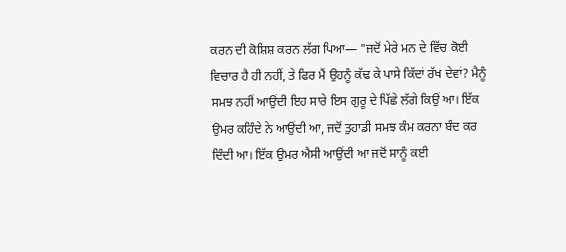ਕਰਨ ਦੀ ਕੋਸ਼ਿਸ਼ ਕਰਨ ਲੱਗ ਪਿਆ— "ਜਦੋਂ ਮੇਰੇ ਮਨ ਦੇ ਵਿੱਚ ਕੋਈ ਵਿਚਾਰ ਹੈ ਹੀ ਨਹੀਂ, ਤੇ ਫਿਰ ਮੈਂ ਉਹਨੂੰ ਕੱਢ ਕੇ ਪਾਸੇ ਕਿੱਦਾਂ ਰੱਖ ਦੇਵਾਂ? ਮੈਨੂੰ ਸਮਝ ਨਹੀਂ ਆਉਂਦੀ ਇਹ ਸਾਰੇ ਇਸ ਗੁਰੂ ਦੇ ਪਿੱਛੇ ਲੱਗੇ ਕਿਉਂ ਆ। ਇੱਕ ਉਮਰ ਕਹਿੰਦੇ ਨੇ ਆਉਂਦੀ ਆ, ਜਦੋਂ ਤੁਹਾਡੀ ਸਮਝ ਕੰਮ ਕਰਨਾ ਬੰਦ ਕਰ ਦਿੰਦੀ ਆ। ਇੱਕ ਉਮਰ ਐਸੀ ਆਉਂਦੀ ਆ ਜਦੋਂ ਸਾਨੂੰ ਕਈ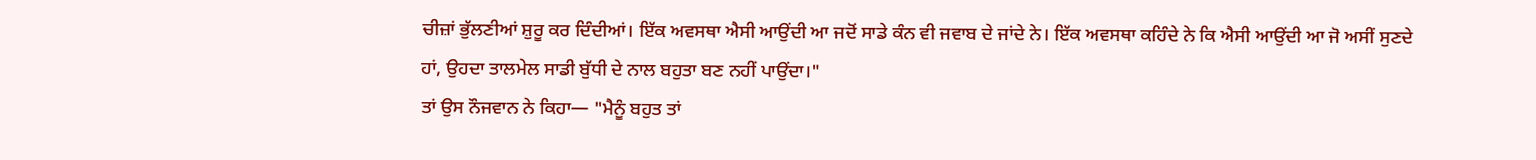ਚੀਜ਼ਾਂ ਭੁੱਲਣੀਆਂ ਸ਼ੁਰੂ ਕਰ ਦਿੰਦੀਆਂ। ਇੱਕ ਅਵਸਥਾ ਐਸੀ ਆਉਂਦੀ ਆ ਜਦੋਂ ਸਾਡੇ ਕੰਨ ਵੀ ਜਵਾਬ ਦੇ ਜਾਂਦੇ ਨੇ। ਇੱਕ ਅਵਸਥਾ ਕਹਿੰਦੇ ਨੇ ਕਿ ਐਸੀ ਆਉਂਦੀ ਆ ਜੋ ਅਸੀਂ ਸੁਣਦੇ ਹਾਂ, ਉਹਦਾ ਤਾਲਮੇਲ ਸਾਡੀ ਬੁੱਧੀ ਦੇ ਨਾਲ ਬਹੁਤਾ ਬਣ ਨਹੀਂ ਪਾਉਂਦਾ।"
ਤਾਂ ਉਸ ਨੌਜਵਾਨ ਨੇ ਕਿਹਾ— "ਮੈਨੂੰ ਬਹੁਤ ਤਾਂ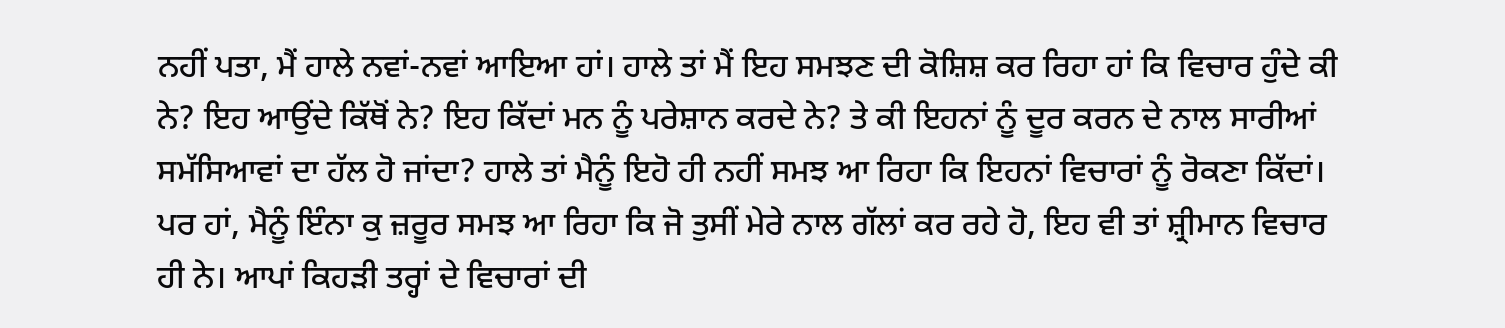ਨਹੀਂ ਪਤਾ, ਮੈਂ ਹਾਲੇ ਨਵਾਂ-ਨਵਾਂ ਆਇਆ ਹਾਂ। ਹਾਲੇ ਤਾਂ ਮੈਂ ਇਹ ਸਮਝਣ ਦੀ ਕੋਸ਼ਿਸ਼ ਕਰ ਰਿਹਾ ਹਾਂ ਕਿ ਵਿਚਾਰ ਹੁੰਦੇ ਕੀ ਨੇ? ਇਹ ਆਉਂਦੇ ਕਿੱਥੋਂ ਨੇ? ਇਹ ਕਿੱਦਾਂ ਮਨ ਨੂੰ ਪਰੇਸ਼ਾਨ ਕਰਦੇ ਨੇ? ਤੇ ਕੀ ਇਹਨਾਂ ਨੂੰ ਦੂਰ ਕਰਨ ਦੇ ਨਾਲ ਸਾਰੀਆਂ ਸਮੱਸਿਆਵਾਂ ਦਾ ਹੱਲ ਹੋ ਜਾਂਦਾ? ਹਾਲੇ ਤਾਂ ਮੈਨੂੰ ਇਹੋ ਹੀ ਨਹੀਂ ਸਮਝ ਆ ਰਿਹਾ ਕਿ ਇਹਨਾਂ ਵਿਚਾਰਾਂ ਨੂੰ ਰੋਕਣਾ ਕਿੱਦਾਂ। ਪਰ ਹਾਂ, ਮੈਨੂੰ ਇੰਨਾ ਕੁ ਜ਼ਰੂਰ ਸਮਝ ਆ ਰਿਹਾ ਕਿ ਜੋ ਤੁਸੀਂ ਮੇਰੇ ਨਾਲ ਗੱਲਾਂ ਕਰ ਰਹੇ ਹੋ, ਇਹ ਵੀ ਤਾਂ ਸ਼੍ਰੀਮਾਨ ਵਿਚਾਰ ਹੀ ਨੇ। ਆਪਾਂ ਕਿਹੜੀ ਤਰ੍ਹਾਂ ਦੇ ਵਿਚਾਰਾਂ ਦੀ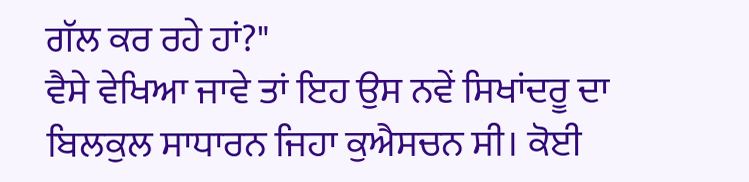ਗੱਲ ਕਰ ਰਹੇ ਹਾਂ?"
ਵੈਸੇ ਵੇਖਿਆ ਜਾਵੇ ਤਾਂ ਇਹ ਉਸ ਨਵੇਂ ਸਿਖਾਂਦਰੂ ਦਾ ਬਿਲਕੁਲ ਸਾਧਾਰਨ ਜਿਹਾ ਕੁਐਸਚਨ ਸੀ। ਕੋਈ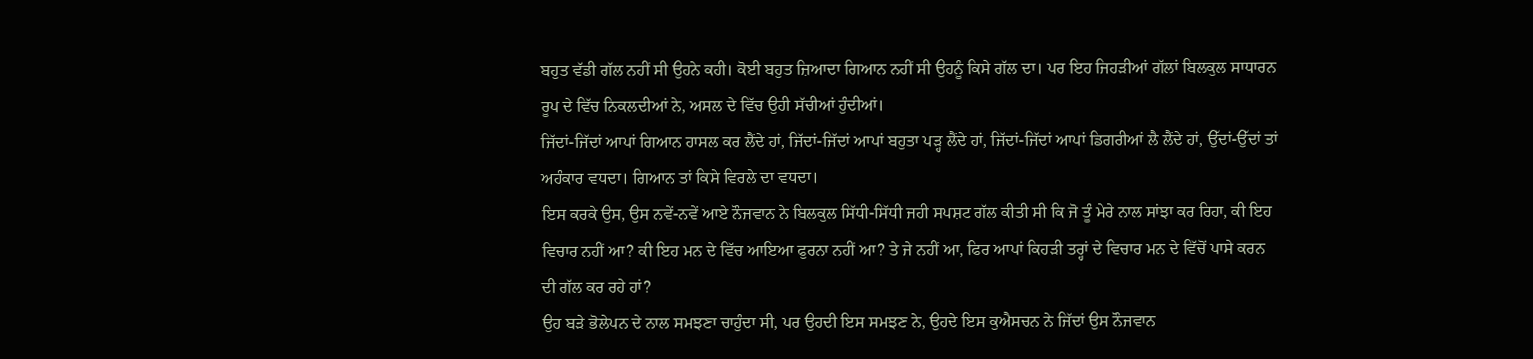ਬਹੁਤ ਵੱਡੀ ਗੱਲ ਨਹੀਂ ਸੀ ਉਹਨੇ ਕਹੀ। ਕੋਈ ਬਹੁਤ ਜ਼ਿਆਦਾ ਗਿਆਨ ਨਹੀਂ ਸੀ ਉਹਨੂੰ ਕਿਸੇ ਗੱਲ ਦਾ। ਪਰ ਇਹ ਜਿਹੜੀਆਂ ਗੱਲਾਂ ਬਿਲਕੁਲ ਸਾਧਾਰਨ ਰੂਪ ਦੇ ਵਿੱਚ ਨਿਕਲਦੀਆਂ ਨੇ, ਅਸਲ ਦੇ ਵਿੱਚ ਉਹੀ ਸੱਚੀਆਂ ਹੁੰਦੀਆਂ।
ਜਿੱਦਾਂ-ਜਿੱਦਾਂ ਆਪਾਂ ਗਿਆਨ ਹਾਸਲ ਕਰ ਲੈਂਦੇ ਹਾਂ, ਜਿੱਦਾਂ-ਜਿੱਦਾਂ ਆਪਾਂ ਬਹੁਤਾ ਪੜ੍ਹ ਲੈਂਦੇ ਹਾਂ, ਜਿੱਦਾਂ-ਜਿੱਦਾਂ ਆਪਾਂ ਡਿਗਰੀਆਂ ਲੈ ਲੈਂਦੇ ਹਾਂ, ਉੱਦਾਂ-ਉੱਦਾਂ ਤਾਂ ਅਹੰਕਾਰ ਵਧਦਾ। ਗਿਆਨ ਤਾਂ ਕਿਸੇ ਵਿਰਲੇ ਦਾ ਵਧਦਾ।
ਇਸ ਕਰਕੇ ਉਸ, ਉਸ ਨਵੇਂ-ਨਵੇਂ ਆਏ ਨੌਜਵਾਨ ਨੇ ਬਿਲਕੁਲ ਸਿੱਧੀ-ਸਿੱਧੀ ਜਹੀ ਸਪਸ਼ਟ ਗੱਲ ਕੀਤੀ ਸੀ ਕਿ ਜੋ ਤੂੰ ਮੇਰੇ ਨਾਲ ਸਾਂਝਾ ਕਰ ਰਿਹਾ, ਕੀ ਇਹ ਵਿਚਾਰ ਨਹੀਂ ਆ? ਕੀ ਇਹ ਮਨ ਦੇ ਵਿੱਚ ਆਇਆ ਫੁਰਨਾ ਨਹੀਂ ਆ? ਤੇ ਜੇ ਨਹੀਂ ਆ, ਫਿਰ ਆਪਾਂ ਕਿਹੜੀ ਤਰ੍ਹਾਂ ਦੇ ਵਿਚਾਰ ਮਨ ਦੇ ਵਿੱਚੋਂ ਪਾਸੇ ਕਰਨ ਦੀ ਗੱਲ ਕਰ ਰਹੇ ਹਾਂ?
ਉਹ ਬੜੇ ਭੋਲੇਪਨ ਦੇ ਨਾਲ ਸਮਝਣਾ ਚਾਹੁੰਦਾ ਸੀ, ਪਰ ਉਹਦੀ ਇਸ ਸਮਝਣ ਨੇ, ਉਹਦੇ ਇਸ ਕੁਐਸਚਨ ਨੇ ਜਿੱਦਾਂ ਉਸ ਨੌਜਵਾਨ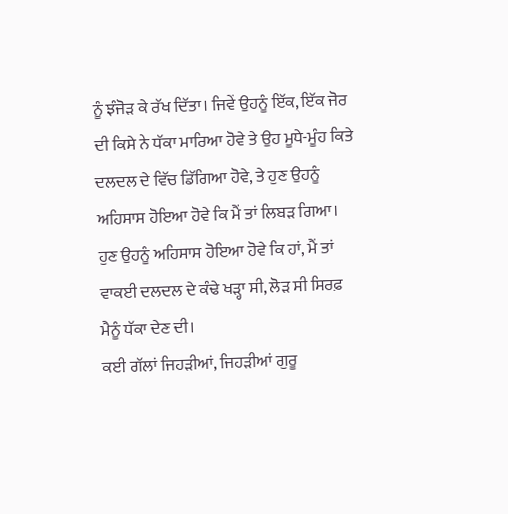ਨੂੰ ਝੰਜੋੜ ਕੇ ਰੱਖ ਦਿੱਤਾ। ਜਿਵੇਂ ਉਹਨੂੰ ਇੱਕ, ਇੱਕ ਜੋਰ ਦੀ ਕਿਸੇ ਨੇ ਧੱਕਾ ਮਾਰਿਆ ਹੋਵੇ ਤੇ ਉਹ ਮੂਧੇ-ਮੂੰਹ ਕਿਤੇ ਦਲਦਲ ਦੇ ਵਿੱਚ ਡਿੱਗਿਆ ਹੋਵੇ, ਤੇ ਹੁਣ ਉਹਨੂੰ ਅਹਿਸਾਸ ਹੋਇਆ ਹੋਵੇ ਕਿ ਮੈਂ ਤਾਂ ਲਿਬੜ ਗਿਆ। ਹੁਣ ਉਹਨੂੰ ਅਹਿਸਾਸ ਹੋਇਆ ਹੋਵੇ ਕਿ ਹਾਂ, ਮੈਂ ਤਾਂ ਵਾਕਈ ਦਲਦਲ ਦੇ ਕੰਢੇ ਖੜ੍ਹਾ ਸੀ, ਲੋੜ ਸੀ ਸਿਰਫ਼ ਮੈਨੂੰ ਧੱਕਾ ਦੇਣ ਦੀ।
ਕਈ ਗੱਲਾਂ ਜਿਹੜੀਆਂ, ਜਿਹੜੀਆਂ ਗੁਰੂ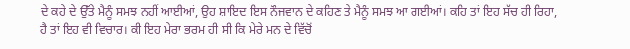ਦੇ ਕਹੇ ਦੇ ਉੱਤੇ ਮੈਨੂੰ ਸਮਝ ਨਹੀਂ ਆਈਆਂ, ਉਹ ਸ਼ਾਇਦ ਇਸ ਨੌਜਵਾਨ ਦੇ ਕਹਿਣ ਤੇ ਮੈਨੂੰ ਸਮਝ ਆ ਗਈਆਂ। ਕਹਿ ਤਾਂ ਇਹ ਸੱਚ ਹੀ ਰਿਹਾ, ਹੈ ਤਾਂ ਇਹ ਵੀ ਵਿਚਾਰ। ਕੀ ਇਹ ਮੇਰਾ ਭਰਮ ਹੀ ਸੀ ਕਿ ਮੇਰੇ ਮਨ ਦੇ ਵਿੱਚੋਂ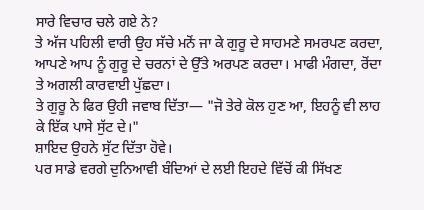ਸਾਰੇ ਵਿਚਾਰ ਚਲੇ ਗਏ ਨੇ?
ਤੇ ਅੱਜ ਪਹਿਲੀ ਵਾਰੀ ਉਹ ਸੱਚੇ ਮਨੋਂ ਜਾ ਕੇ ਗੁਰੂ ਦੇ ਸਾਹਮਣੇ ਸਮਰਪਣ ਕਰਦਾ, ਆਪਣੇ ਆਪ ਨੂੰ ਗੁਰੂ ਦੇ ਚਰਨਾਂ ਦੇ ਉੱਤੇ ਅਰਪਣ ਕਰਦਾ। ਮਾਫੀ ਮੰਗਦਾ, ਰੋਂਦਾ ਤੇ ਅਗਲੀ ਕਾਰਵਾਈ ਪੁੱਛਦਾ।
ਤੇ ਗੁਰੂ ਨੇ ਫਿਰ ਉਹੀ ਜਵਾਬ ਦਿੱਤਾ— "ਜੋ ਤੇਰੇ ਕੋਲ ਹੁਣ ਆ, ਇਹਨੂੰ ਵੀ ਲਾਹ ਕੇ ਇੱਕ ਪਾਸੇ ਸੁੱਟ ਦੇ।"
ਸ਼ਾਇਦ ਉਹਨੇ ਸੁੱਟ ਦਿੱਤਾ ਹੋਵੇ।
ਪਰ ਸਾਡੇ ਵਰਗੇ ਦੁਨਿਆਵੀ ਬੰਦਿਆਂ ਦੇ ਲਈ ਇਹਦੇ ਵਿੱਚੋਂ ਕੀ ਸਿੱਖਣ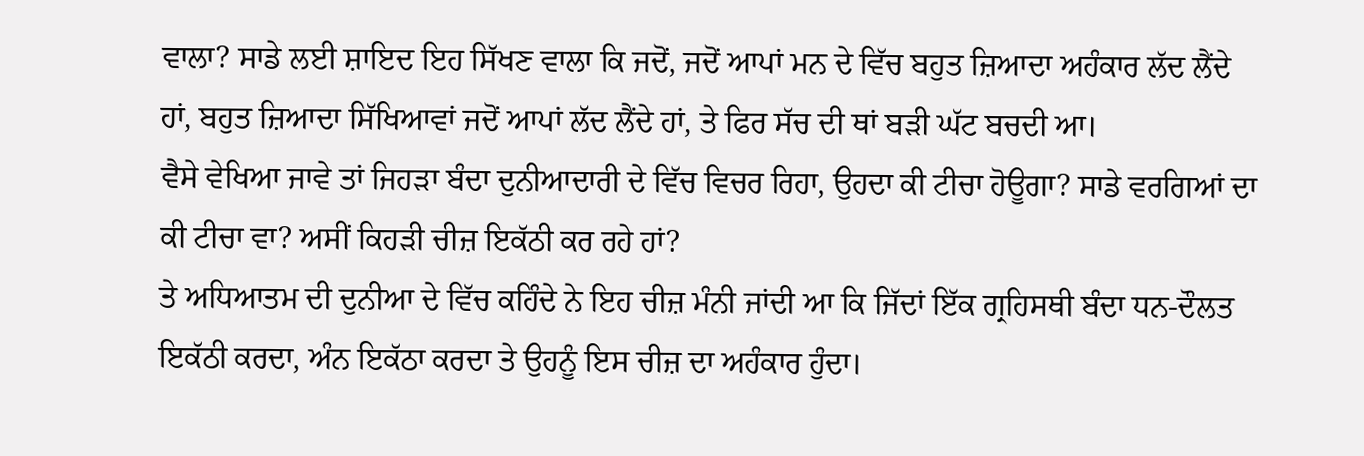ਵਾਲਾ? ਸਾਡੇ ਲਈ ਸ਼ਾਇਦ ਇਹ ਸਿੱਖਣ ਵਾਲਾ ਕਿ ਜਦੋਂ, ਜਦੋਂ ਆਪਾਂ ਮਨ ਦੇ ਵਿੱਚ ਬਹੁਤ ਜ਼ਿਆਦਾ ਅਹੰਕਾਰ ਲੱਦ ਲੈਂਦੇ ਹਾਂ, ਬਹੁਤ ਜ਼ਿਆਦਾ ਸਿੱਖਿਆਵਾਂ ਜਦੋਂ ਆਪਾਂ ਲੱਦ ਲੈਂਦੇ ਹਾਂ, ਤੇ ਫਿਰ ਸੱਚ ਦੀ ਥਾਂ ਬੜੀ ਘੱਟ ਬਚਦੀ ਆ।
ਵੈਸੇ ਵੇਖਿਆ ਜਾਵੇ ਤਾਂ ਜਿਹੜਾ ਬੰਦਾ ਦੁਨੀਆਦਾਰੀ ਦੇ ਵਿੱਚ ਵਿਚਰ ਰਿਹਾ, ਉਹਦਾ ਕੀ ਟੀਚਾ ਹੋਊਗਾ? ਸਾਡੇ ਵਰਗਿਆਂ ਦਾ ਕੀ ਟੀਚਾ ਵਾ? ਅਸੀਂ ਕਿਹੜੀ ਚੀਜ਼ ਇਕੱਠੀ ਕਰ ਰਹੇ ਹਾਂ?
ਤੇ ਅਧਿਆਤਮ ਦੀ ਦੁਨੀਆ ਦੇ ਵਿੱਚ ਕਹਿੰਦੇ ਨੇ ਇਹ ਚੀਜ਼ ਮੰਨੀ ਜਾਂਦੀ ਆ ਕਿ ਜਿੱਦਾਂ ਇੱਕ ਗ੍ਰਹਿਸਥੀ ਬੰਦਾ ਧਨ-ਦੌਲਤ ਇਕੱਠੀ ਕਰਦਾ, ਅੰਨ ਇਕੱਠਾ ਕਰਦਾ ਤੇ ਉਹਨੂੰ ਇਸ ਚੀਜ਼ ਦਾ ਅਹੰਕਾਰ ਹੁੰਦਾ।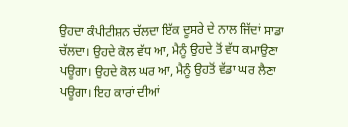ਉਹਦਾ ਕੰਪੀਟੀਸ਼ਨ ਚੱਲਦਾ ਇੱਕ ਦੂਸਰੇ ਦੇ ਨਾਲ ਜਿੱਦਾਂ ਸਾਡਾ ਚੱਲਦਾ। ਉਹਦੇ ਕੋਲ ਵੱਧ ਆ, ਮੈਨੂੰ ਉਹਦੇ ਤੋਂ ਵੱਧ ਕਮਾਉਣਾ ਪਊਗਾ। ਉਹਦੇ ਕੋਲ ਘਰ ਆ, ਮੈਨੂੰ ਉਹਤੋਂ ਵੱਡਾ ਘਰ ਲੈਣਾ ਪਊਗਾ। ਇਹ ਕਾਰਾਂ ਦੀਆਂ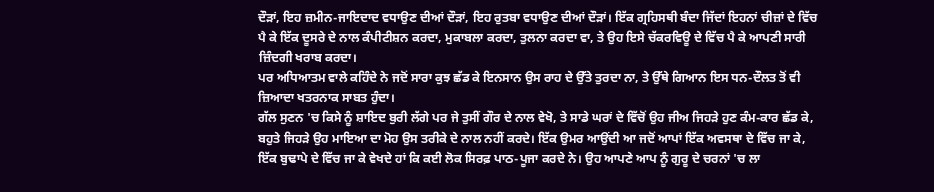ਦੌੜਾਂ, ਇਹ ਜ਼ਮੀਨ-ਜਾਇਦਾਦ ਵਧਾਉਣ ਦੀਆਂ ਦੌੜਾਂ, ਇਹ ਰੁਤਬਾ ਵਧਾਉਣ ਦੀਆਂ ਦੌੜਾਂ। ਇੱਕ ਗ੍ਰਹਿਸਥੀ ਬੰਦਾ ਜਿੱਦਾਂ ਇਹਨਾਂ ਚੀਜ਼ਾਂ ਦੇ ਵਿੱਚ ਪੈ ਕੇ ਇੱਕ ਦੂਸਰੇ ਦੇ ਨਾਲ ਕੰਪੀਟੀਸ਼ਨ ਕਰਦਾ, ਮੁਕਾਬਲਾ ਕਰਦਾ, ਤੁਲਨਾ ਕਰਦਾ ਵਾ, ਤੇ ਉਹ ਇਸੇ ਚੱਕਰਵਿਊ ਦੇ ਵਿੱਚ ਪੈ ਕੇ ਆਪਣੀ ਸਾਰੀ ਜ਼ਿੰਦਗੀ ਖਰਾਬ ਕਰਦਾ।
ਪਰ ਅਧਿਆਤਮ ਵਾਲੇ ਕਹਿੰਦੇ ਨੇ ਜਦੋਂ ਸਾਰਾ ਕੁਝ ਛੱਡ ਕੇ ਇਨਸਾਨ ਉਸ ਰਾਹ ਦੇ ਉੱਤੇ ਤੁਰਦਾ ਨਾ, ਤੇ ਉੱਥੇ ਗਿਆਨ ਇਸ ਧਨ-ਦੌਲਤ ਤੋਂ ਵੀ ਜ਼ਿਆਦਾ ਖਤਰਨਾਕ ਸਾਬਤ ਹੁੰਦਾ।
ਗੱਲ ਸੁਣਨ 'ਚ ਕਿਸੇ ਨੂੰ ਸ਼ਾਇਦ ਬੁਰੀ ਲੱਗੇ ਪਰ ਜੇ ਤੁਸੀਂ ਗੌਰ ਦੇ ਨਾਲ ਵੇਖੋ, ਤੇ ਸਾਡੇ ਘਰਾਂ ਦੇ ਵਿੱਚੋਂ ਉਹ ਜੀਅ ਜਿਹੜੇ ਹੁਣ ਕੰਮ-ਕਾਰ ਛੱਡ ਕੇ, ਬਹੁਤੇ ਜਿਹੜੇ ਉਹ ਮਾਇਆ ਦਾ ਮੋਹ ਉਸ ਤਰੀਕੇ ਦੇ ਨਾਲ ਨਹੀਂ ਕਰਦੇ। ਇੱਕ ਉਮਰ ਆਉਂਦੀ ਆ ਜਦੋਂ ਆਪਾਂ ਇੱਕ ਅਵਸਥਾ ਦੇ ਵਿੱਚ ਜਾ ਕੇ, ਇੱਕ ਬੁਢਾਪੇ ਦੇ ਵਿੱਚ ਜਾ ਕੇ ਵੇਖਦੇ ਹਾਂ ਕਿ ਕਈ ਲੋਕ ਸਿਰਫ਼ ਪਾਠ-ਪੂਜਾ ਕਰਦੇ ਨੇ। ਉਹ ਆਪਣੇ ਆਪ ਨੂੰ ਗੁਰੂ ਦੇ ਚਰਨਾਂ 'ਚ ਲਾ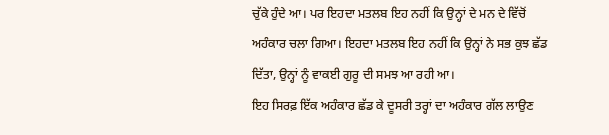ਚੁੱਕੇ ਹੁੰਦੇ ਆ। ਪਰ ਇਹਦਾ ਮਤਲਬ ਇਹ ਨਹੀਂ ਕਿ ਉਨ੍ਹਾਂ ਦੇ ਮਨ ਦੇ ਵਿੱਚੋਂ ਅਹੰਕਾਰ ਚਲਾ ਗਿਆ। ਇਹਦਾ ਮਤਲਬ ਇਹ ਨਹੀਂ ਕਿ ਉਨ੍ਹਾਂ ਨੇ ਸਭ ਕੁਝ ਛੱਡ ਦਿੱਤਾ, ਉਨ੍ਹਾਂ ਨੂੰ ਵਾਕਈ ਗੁਰੂ ਦੀ ਸਮਝ ਆ ਰਹੀ ਆ।
ਇਹ ਸਿਰਫ਼ ਇੱਕ ਅਹੰਕਾਰ ਛੱਡ ਕੇ ਦੂਸਰੀ ਤਰ੍ਹਾਂ ਦਾ ਅਹੰਕਾਰ ਗੱਲ ਲਾਉਣ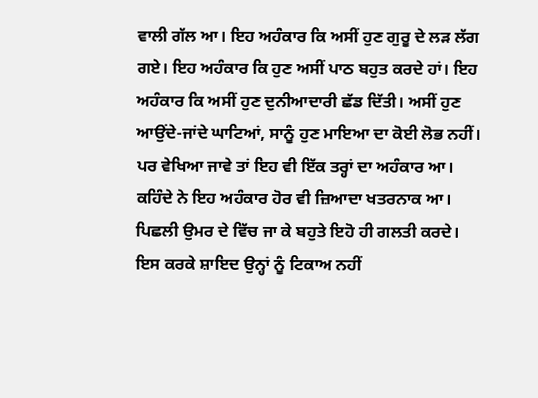ਵਾਲੀ ਗੱਲ ਆ। ਇਹ ਅਹੰਕਾਰ ਕਿ ਅਸੀਂ ਹੁਣ ਗੁਰੂ ਦੇ ਲੜ ਲੱਗ ਗਏ। ਇਹ ਅਹੰਕਾਰ ਕਿ ਹੁਣ ਅਸੀਂ ਪਾਠ ਬਹੁਤ ਕਰਦੇ ਹਾਂ। ਇਹ ਅਹੰਕਾਰ ਕਿ ਅਸੀਂ ਹੁਣ ਦੁਨੀਆਦਾਰੀ ਛੱਡ ਦਿੱਤੀ। ਅਸੀਂ ਹੁਣ ਆਉਂਦੇ-ਜਾਂਦੇ ਘਾਟਿਆਂ, ਸਾਨੂੰ ਹੁਣ ਮਾਇਆ ਦਾ ਕੋਈ ਲੋਭ ਨਹੀਂ।
ਪਰ ਵੇਖਿਆ ਜਾਵੇ ਤਾਂ ਇਹ ਵੀ ਇੱਕ ਤਰ੍ਹਾਂ ਦਾ ਅਹੰਕਾਰ ਆ। ਕਹਿੰਦੇ ਨੇ ਇਹ ਅਹੰਕਾਰ ਹੋਰ ਵੀ ਜ਼ਿਆਦਾ ਖਤਰਨਾਕ ਆ। ਪਿਛਲੀ ਉਮਰ ਦੇ ਵਿੱਚ ਜਾ ਕੇ ਬਹੁਤੇ ਇਹੋ ਹੀ ਗਲਤੀ ਕਰਦੇ। ਇਸ ਕਰਕੇ ਸ਼ਾਇਦ ਉਨ੍ਹਾਂ ਨੂੰ ਟਿਕਾਅ ਨਹੀਂ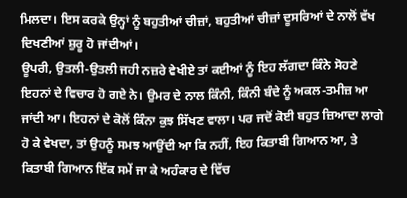ਮਿਲਦਾ। ਇਸ ਕਰਕੇ ਉਨ੍ਹਾਂ ਨੂੰ ਬਹੁਤੀਆਂ ਚੀਜ਼ਾਂ, ਬਹੁਤੀਆਂ ਚੀਜ਼ਾਂ ਦੂਸਰਿਆਂ ਦੇ ਨਾਲੋਂ ਵੱਖ ਦਿਖਣੀਆਂ ਸ਼ੁਰੂ ਹੋ ਜਾਂਦੀਆਂ।
ਊਪਰੀ, ਉਤਲੀ-ਉਤਲੀ ਜਹੀ ਨਜ਼ਰੇ ਵੇਖੀਏ ਤਾਂ ਕਈਆਂ ਨੂੰ ਇਹ ਲੱਗਦਾ ਕਿੰਨੇ ਸੋਹਣੇ ਇਹਨਾਂ ਦੇ ਵਿਚਾਰ ਹੋ ਗਏ ਨੇ। ਉਮਰ ਦੇ ਨਾਲ ਕਿੰਨੀ, ਕਿੰਨੀ ਬੰਦੇ ਨੂੰ ਅਕਲ-ਤਮੀਜ਼ ਆ ਜਾਂਦੀ ਆ। ਇਹਨਾਂ ਦੇ ਕੋਲੋਂ ਕਿੰਨਾ ਕੁਝ ਸਿੱਖਣ ਵਾਲਾ। ਪਰ ਜਦੋਂ ਕੋਈ ਬਹੁਤ ਜ਼ਿਆਦਾ ਲਾਗੇ ਹੋ ਕੇ ਵੇਖਦਾ, ਤਾਂ ਉਹਨੂੰ ਸਮਝ ਆਉਂਦੀ ਆ ਕਿ ਨਹੀਂ, ਇਹ ਕਿਤਾਬੀ ਗਿਆਨ ਆ, ਤੇ ਕਿਤਾਬੀ ਗਿਆਨ ਇੱਕ ਸਮੇਂ ਜਾ ਕੇ ਅਹੰਕਾਰ ਦੇ ਵਿੱਚ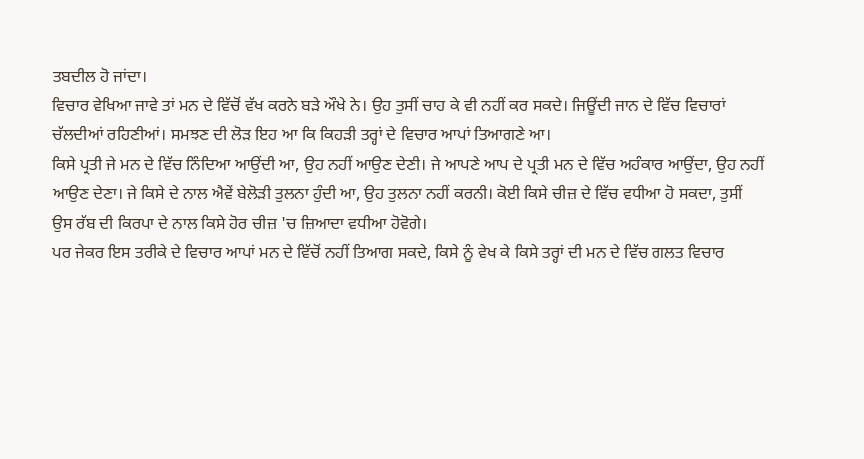ਤਬਦੀਲ ਹੋ ਜਾਂਦਾ।
ਵਿਚਾਰ ਵੇਖਿਆ ਜਾਵੇ ਤਾਂ ਮਨ ਦੇ ਵਿੱਚੋਂ ਵੱਖ ਕਰਨੇ ਬੜੇ ਔਖੇ ਨੇ। ਉਹ ਤੁਸੀਂ ਚਾਹ ਕੇ ਵੀ ਨਹੀਂ ਕਰ ਸਕਦੇ। ਜਿਊਂਦੀ ਜਾਨ ਦੇ ਵਿੱਚ ਵਿਚਾਰਾਂ ਚੱਲਦੀਆਂ ਰਹਿਣੀਆਂ। ਸਮਝਣ ਦੀ ਲੋੜ ਇਹ ਆ ਕਿ ਕਿਹੜੀ ਤਰ੍ਹਾਂ ਦੇ ਵਿਚਾਰ ਆਪਾਂ ਤਿਆਗਣੇ ਆ।
ਕਿਸੇ ਪ੍ਰਤੀ ਜੇ ਮਨ ਦੇ ਵਿੱਚ ਨਿੰਦਿਆ ਆਉਂਦੀ ਆ, ਉਹ ਨਹੀਂ ਆਉਣ ਦੇਣੀ। ਜੇ ਆਪਣੇ ਆਪ ਦੇ ਪ੍ਰਤੀ ਮਨ ਦੇ ਵਿੱਚ ਅਹੰਕਾਰ ਆਉਂਦਾ, ਉਹ ਨਹੀਂ ਆਉਣ ਦੇਣਾ। ਜੇ ਕਿਸੇ ਦੇ ਨਾਲ ਐਵੇਂ ਬੇਲੋੜੀ ਤੁਲਨਾ ਹੁੰਦੀ ਆ, ਉਹ ਤੁਲਨਾ ਨਹੀਂ ਕਰਨੀ। ਕੋਈ ਕਿਸੇ ਚੀਜ਼ ਦੇ ਵਿੱਚ ਵਧੀਆ ਹੋ ਸਕਦਾ, ਤੁਸੀਂ ਉਸ ਰੱਬ ਦੀ ਕਿਰਪਾ ਦੇ ਨਾਲ ਕਿਸੇ ਹੋਰ ਚੀਜ਼ 'ਚ ਜ਼ਿਆਦਾ ਵਧੀਆ ਹੋਵੋਗੇ।
ਪਰ ਜੇਕਰ ਇਸ ਤਰੀਕੇ ਦੇ ਵਿਚਾਰ ਆਪਾਂ ਮਨ ਦੇ ਵਿੱਚੋਂ ਨਹੀਂ ਤਿਆਗ ਸਕਦੇ, ਕਿਸੇ ਨੂੰ ਵੇਖ ਕੇ ਕਿਸੇ ਤਰ੍ਹਾਂ ਦੀ ਮਨ ਦੇ ਵਿੱਚ ਗਲਤ ਵਿਚਾਰ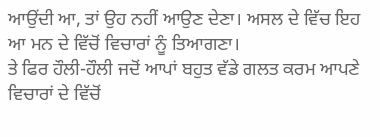ਆਉਂਦੀ ਆ, ਤਾਂ ਉਹ ਨਹੀਂ ਆਉਣ ਦੇਣਾ। ਅਸਲ ਦੇ ਵਿੱਚ ਇਹ ਆ ਮਨ ਦੇ ਵਿੱਚੋਂ ਵਿਚਾਰਾਂ ਨੂੰ ਤਿਆਗਣਾ।
ਤੇ ਫਿਰ ਹੌਲੀ-ਹੌਲੀ ਜਦੋਂ ਆਪਾਂ ਬਹੁਤ ਵੱਡੇ ਗਲਤ ਕਰਮ ਆਪਣੇ ਵਿਚਾਰਾਂ ਦੇ ਵਿੱਚੋਂ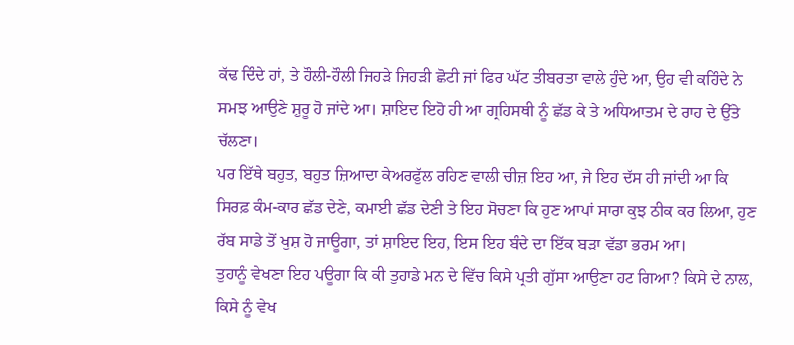ਕੱਢ ਦਿੰਦੇ ਹਾਂ, ਤੇ ਹੌਲੀ-ਹੌਲੀ ਜਿਹੜੇ ਜਿਹੜੀ ਛੋਟੀ ਜਾਂ ਫਿਰ ਘੱਟ ਤੀਬਰਤਾ ਵਾਲੇ ਹੁੰਦੇ ਆ, ਉਹ ਵੀ ਕਹਿੰਦੇ ਨੇ ਸਮਝ ਆਉਣੇ ਸ਼ੁਰੂ ਹੋ ਜਾਂਦੇ ਆ। ਸ਼ਾਇਦ ਇਹੋ ਹੀ ਆ ਗ੍ਰਹਿਸਥੀ ਨੂੰ ਛੱਡ ਕੇ ਤੇ ਅਧਿਆਤਮ ਦੇ ਰਾਹ ਦੇ ਉੱਤੇ ਚੱਲਣਾ।
ਪਰ ਇੱਥੇ ਬਹੁਤ, ਬਹੁਤ ਜ਼ਿਆਦਾ ਕੇਅਰਫੁੱਲ ਰਹਿਣ ਵਾਲੀ ਚੀਜ਼ ਇਹ ਆ, ਜੇ ਇਹ ਦੱਸ ਹੀ ਜਾਂਦੀ ਆ ਕਿ ਸਿਰਫ਼ ਕੰਮ-ਕਾਰ ਛੱਡ ਦੇਣੇ, ਕਮਾਈ ਛੱਡ ਦੇਣੀ ਤੇ ਇਹ ਸੋਚਣਾ ਕਿ ਹੁਣ ਆਪਾਂ ਸਾਰਾ ਕੁਝ ਠੀਕ ਕਰ ਲਿਆ, ਹੁਣ ਰੱਬ ਸਾਡੇ ਤੋਂ ਖੁਸ਼ ਹੋ ਜਾਊਗਾ, ਤਾਂ ਸ਼ਾਇਦ ਇਹ, ਇਸ ਇਹ ਬੰਦੇ ਦਾ ਇੱਕ ਬੜਾ ਵੱਡਾ ਭਰਮ ਆ।
ਤੁਹਾਨੂੰ ਵੇਖਣਾ ਇਹ ਪਊਗਾ ਕਿ ਕੀ ਤੁਹਾਡੇ ਮਨ ਦੇ ਵਿੱਚ ਕਿਸੇ ਪ੍ਰਤੀ ਗੁੱਸਾ ਆਉਣਾ ਹਟ ਗਿਆ? ਕਿਸੇ ਦੇ ਨਾਲ, ਕਿਸੇ ਨੂੰ ਵੇਖ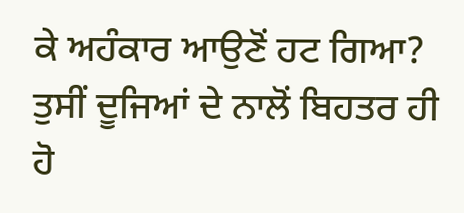ਕੇ ਅਹੰਕਾਰ ਆਉਣੋਂ ਹਟ ਗਿਆ? ਤੁਸੀਂ ਦੂਜਿਆਂ ਦੇ ਨਾਲੋਂ ਬਿਹਤਰ ਹੀ ਹੋ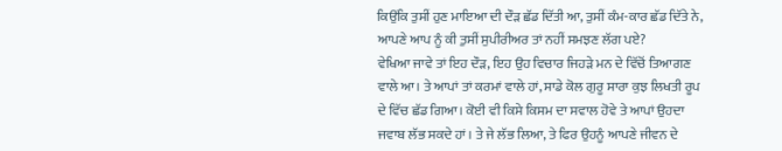ਕਿਉਂਕਿ ਤੁਸੀਂ ਹੁਣ ਮਾਇਆ ਦੀ ਦੌੜ ਛੱਡ ਦਿੱਤੀ ਆ, ਤੁਸੀਂ ਕੰਮ-ਕਾਰ ਛੱਡ ਦਿੱਤੇ ਨੇ, ਆਪਣੇ ਆਪ ਨੂੰ ਕੀ ਤੁਸੀਂ ਸੁਪੀਰੀਅਰ ਤਾਂ ਨਹੀਂ ਸਮਝਣ ਲੱਗ ਪਏ?
ਵੇਖਿਆ ਜਾਵੇ ਤਾਂ ਇਹ ਦੌੜ, ਇਹ ਉਹ ਵਿਚਾਰ ਜਿਹੜੇ ਮਨ ਦੇ ਵਿੱਚੋਂ ਤਿਆਗਣ ਵਾਲੇ ਆ। ਤੇ ਆਪਾਂ ਤਾਂ ਕਰਮਾਂ ਵਾਲੇ ਹਾਂ, ਸਾਡੇ ਕੋਲ ਗੁਰੂ ਸਾਰਾ ਕੁਝ ਲਿਖਤੀ ਰੂਪ ਦੇ ਵਿੱਚ ਛੱਡ ਗਿਆ। ਕੋਈ ਵੀ ਕਿਸੇ ਕਿਸਮ ਦਾ ਸਵਾਲ ਹੋਵੇ ਤੇ ਆਪਾਂ ਉਹਦਾ ਜਵਾਬ ਲੱਭ ਸਕਦੇ ਹਾਂ। ਤੇ ਜੇ ਲੱਭ ਲਿਆ, ਤੇ ਫਿਰ ਉਹਨੂੰ ਆਪਣੇ ਜੀਵਨ ਦੇ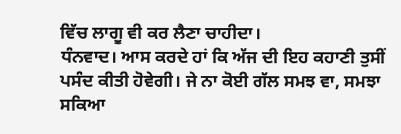ਵਿੱਚ ਲਾਗੂ ਵੀ ਕਰ ਲੈਣਾ ਚਾਹੀਦਾ।
ਧੰਨਵਾਦ। ਆਸ ਕਰਦੇ ਹਾਂ ਕਿ ਅੱਜ ਦੀ ਇਹ ਕਹਾਣੀ ਤੁਸੀਂ ਪਸੰਦ ਕੀਤੀ ਹੋਵੇਗੀ। ਜੇ ਨਾ ਕੋਈ ਗੱਲ ਸਮਝ ਵਾ, ਸਮਝਾ ਸਕਿਆ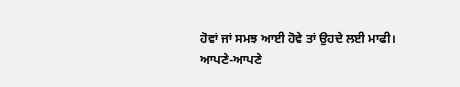ਹੋਵਾਂ ਜਾਂ ਸਮਝ ਆਈ ਹੋਵੇ ਤਾਂ ਉਹਦੇ ਲਈ ਮਾਫੀ।
ਆਪਣੇ-ਆਪਣੇ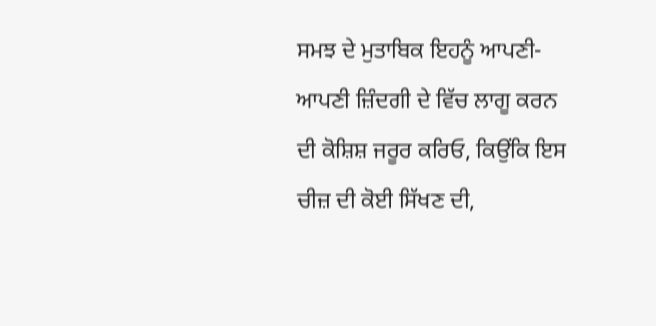ਸਮਝ ਦੇ ਮੁਤਾਬਿਕ ਇਹਨੂੰ ਆਪਣੀ-ਆਪਣੀ ਜ਼ਿੰਦਗੀ ਦੇ ਵਿੱਚ ਲਾਗੂ ਕਰਨ ਦੀ ਕੋਸ਼ਿਸ਼ ਜਰੂਰ ਕਰਿਓ, ਕਿਉਂਕਿ ਇਸ ਚੀਜ਼ ਦੀ ਕੋਈ ਸਿੱਖਣ ਦੀ,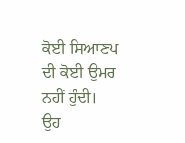ਕੋਈ ਸਿਆਣਪ ਦੀ ਕੋਈ ਉਮਰ ਨਹੀਂ ਹੁੰਦੀ। ਉਹ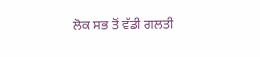ਲੋਕ ਸਭ ਤੋਂ ਵੱਡੀ ਗਲਤੀ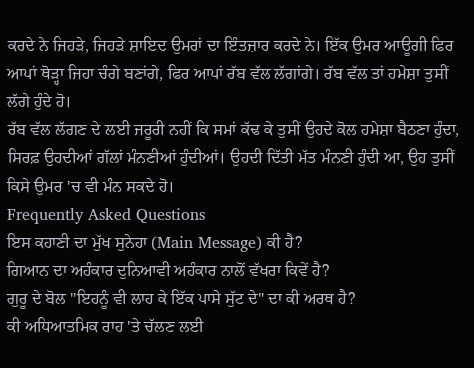ਕਰਦੇ ਨੇ ਜਿਹੜੇ, ਜਿਹੜੇ ਸ਼ਾਇਦ ਉਮਰਾਂ ਦਾ ਇੰਤਜ਼ਾਰ ਕਰਦੇ ਨੇ। ਇੱਕ ਉਮਰ ਆਊਗੀ ਫਿਰ ਆਪਾਂ ਥੋੜ੍ਹਾ ਜਿਹਾ ਚੰਗੇ ਬਣਾਂਗੇ, ਫਿਰ ਆਪਾਂ ਰੱਬ ਵੱਲ ਲੱਗਾਂਗੇ। ਰੱਬ ਵੱਲ ਤਾਂ ਹਮੇਸ਼ਾ ਤੁਸੀਂ ਲੱਗੇ ਹੁੰਦੇ ਹੋ।
ਰੱਬ ਵੱਲ ਲੱਗਣ ਦੇ ਲਈ ਜਰੂਰੀ ਨਹੀਂ ਕਿ ਸਮਾਂ ਕੱਢ ਕੇ ਤੁਸੀਂ ਉਹਦੇ ਕੋਲ ਹਮੇਸ਼ਾ ਬੈਠਣਾ ਹੁੰਦਾ, ਸਿਰਫ਼ ਉਹਦੀਆਂ ਗੱਲਾਂ ਮੰਨਣੀਆਂ ਹੁੰਦੀਆਂ। ਉਹਦੀ ਦਿੱਤੀ ਮੱਤ ਮੰਨਣੀ ਹੁੰਦੀ ਆ, ਉਹ ਤੁਸੀਂ ਕਿਸੇ ਉਮਰ 'ਚ ਵੀ ਮੰਨ ਸਕਦੇ ਹੋ।
Frequently Asked Questions
ਇਸ ਕਹਾਣੀ ਦਾ ਮੁੱਖ ਸੁਨੇਹਾ (Main Message) ਕੀ ਹੈ?
ਗਿਆਨ ਦਾ ਅਹੰਕਾਰ ਦੁਨਿਆਵੀ ਅਹੰਕਾਰ ਨਾਲੋਂ ਵੱਖਰਾ ਕਿਵੇਂ ਹੈ?
ਗੁਰੂ ਦੇ ਬੋਲ "ਇਹਨੂੰ ਵੀ ਲਾਹ ਕੇ ਇੱਕ ਪਾਸੇ ਸੁੱਟ ਦੇ" ਦਾ ਕੀ ਅਰਥ ਹੈ?
ਕੀ ਅਧਿਆਤਮਿਕ ਰਾਹ 'ਤੇ ਚੱਲਣ ਲਈ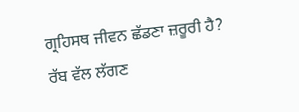ਗ੍ਰਹਿਸਥ ਜੀਵਨ ਛੱਡਣਾ ਜ਼ਰੂਰੀ ਹੈ?
ਰੱਬ ਵੱਲ ਲੱਗਣ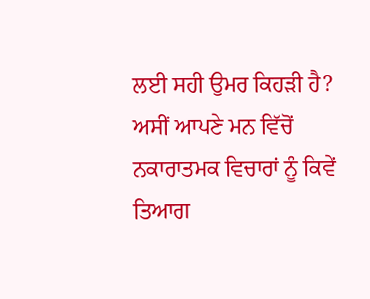ਲਈ ਸਹੀ ਉਮਰ ਕਿਹੜੀ ਹੈ?
ਅਸੀਂ ਆਪਣੇ ਮਨ ਵਿੱਚੋਂ ਨਕਾਰਾਤਮਕ ਵਿਚਾਰਾਂ ਨੂੰ ਕਿਵੇਂ ਤਿਆਗ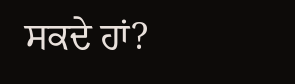ਸਕਦੇ ਹਾਂ?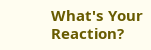What's Your Reaction?